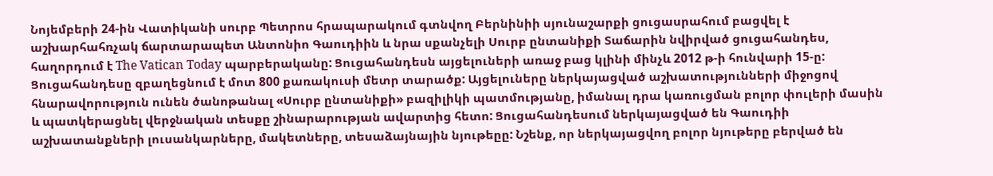Նոյեմբերի 24-ին Վատիկանի սուրբ Պետրոս հրապարակում գտնվող Բերնինիի սյունաշարքի ցուցասրահում բացվել է աշխարհահռչակ ճարտարապետ Անտոնիո Գաուդիին և նրա սքանչելի Սուրբ ընտանիքի Տաճարին նվիրված ցուցահանդես, հաղորդում է The Vatican Today պարբերականը: Ցուցահանդեսն այցելուների առաջ բաց կլինի մինչև 2012 թ-ի հունվարի 15-ը: Ցուցահանդեսը զբաղեցնում է մոտ 800 քառակուսի մետր տարածք: Այցելուները ներկայացված աշխատությունների միջոցով հնարավորություն ունեն ծանոթանալ «Սուրբ ընտանիքի» բազիլիկի պատմությանը, իմանալ դրա կառուցման բոլոր փուլերի մասին և պատկերացնել վերջնական տեսքը շինարարության ավարտից հետո: Ցուցահանդեսում ներկայացված են Գաուդիի աշխատանքների լուսանկարները, մակետները, տեսաձայնային նյութեըը: Նշենք, որ ներկայացվող բոլոր նյութերը բերված են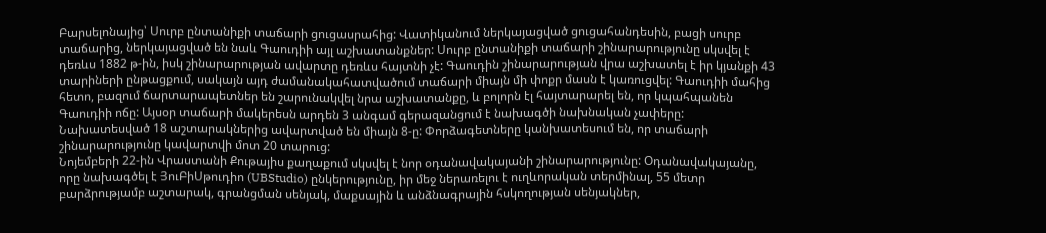Բարսելոնայից՝ Սուրբ ընտանիքի տաճարի ցուցասրահից: Վատիկանում ներկայացված ցուցահանդեսին, բացի սուրբ տաճարից, ներկայացված են նաև Գաուդիի այլ աշխատանքներ: Սուրբ ընտանիքի տաճարի շինարարությունը սկսվել է դեռևս 1882 թ-ին, իսկ շինարարության ավարտը դեռևս հայտնի չէ: Գաուդին շինարարության վրա աշխատել է իր կյանքի 43 տարիների ընթացքում, սակայն այդ ժամանակահատվածում տաճարի միայն մի փոքր մասն է կառուցվել: Գաուդիի մահից հետո, բազում ճարտարապետներ են շարունակվել նրա աշխատանքը, և բոլորն էլ հայտարարել են, որ կպահպանեն Գաուդիի ոճը: Այսօր տաճարի մակերեսն արդեն 3 անգամ գերազանցում է նախագծի նախնական չափերը: Նախատեսված 18 աշտարակներից ավարտված են միայն 8-ը: Փորձագետները կանխատեսում են, որ տաճարի շինարարությունը կավարտվի մոտ 20 տարուց:
Նոյեմբերի 22-ին Վրաստանի Քութայիս քաղաքում սկսվել է նոր օդանավակայանի շինարարությունը: Օդանավակայանը, որը նախագծել է ՅուԲիՍթուդիո (UBStudio) ընկերությունը, իր մեջ ներառելու է ուղևորական տերմինալ, 55 մետր բարձրությամբ աշտարակ, գրանցման սենյակ, մաքսային և անձնագրային հսկողության սենյակներ,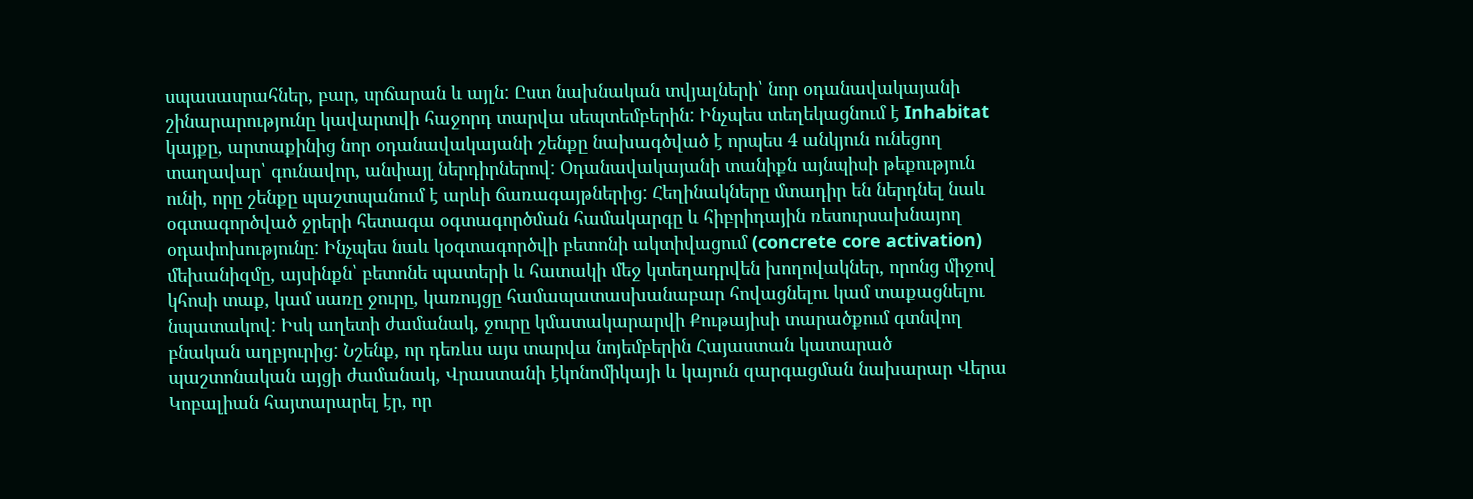սպասասրահներ, բար, սրճարան և այլն: Ըստ նախնական տվյալների՝ նոր օդանավակայանի շինարարությունը կավարտվի հաջորդ տարվա սեպտեմբերին: Ինչպես տեղեկացնում է Inhabitat կայքը, արտաքինից նոր օդանավակայանի շենքը նախագծված է որպես 4 անկյուն ունեցող տաղավար՝ գունավոր, անփայլ ներդիրներով: Օդանավակայանի տանիքն այնպիսի թեքություն ունի, որը շենքը պաշտպանում է արևի ճառագայթներից: Հեղինակները մտադիր են ներդնել նաև օգտագործված ջրերի հետագա օգտագործման համակարգը և հիբրիդային ռեսուրսախնայող օդափոխությունը: Ինչպես նաև կօգտագործվի բետոնի ակտիվացում (concrete core activation) մեխանիզմը, այսինքն՝ բետոնե պատերի և հատակի մեջ կտեղադրվեն խողովակներ, որոնց միջով կհոսի տաք, կամ սառը ջուրը, կառույցը համապատասխանաբար հովացնելու կամ տաքացնելու նպատակով: Իսկ աղետի ժամանակ, ջուրը կմատակարարվի Քութայիսի տարածքում գտնվող բնական աղբյուրից: Նշենք, որ դեռևս այս տարվա նոյեմբերին Հայաստան կատարած պաշտոնական այցի ժամանակ, Վրաստանի էկոնոմիկայի և կայուն զարգացման նախարար Վերա Կոբալիան հայտարարել էր, որ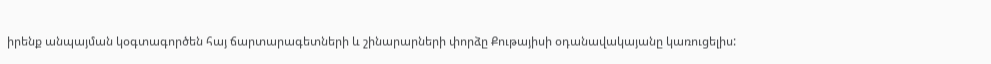իրենք անպայման կօգտագործեն հայ ճարտարագետների և շինարարների փորձը Քութայիսի օդանավակայանը կառուցելիս: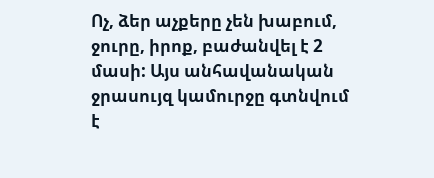Ոչ, ձեր աչքերը չեն խաբում, ջուրը, իրոք, բաժանվել է 2 մասի: Այս անհավանական ջրասույզ կամուրջը գտնվում է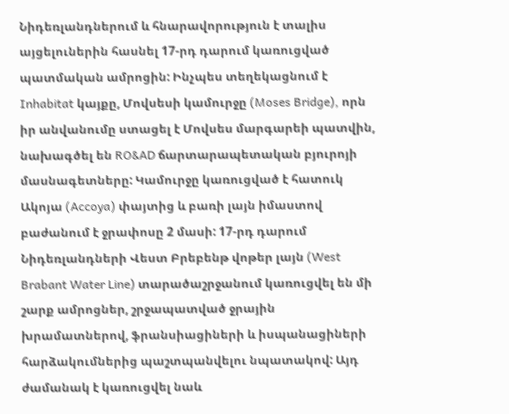Նիդեռլանդներում և հնարավորություն է տալիս այցելուներին հասնել 17-րդ դարում կառուցված պատմական ամրոցին: Ինչպես տեղեկացնում է Inhabitat կայքը, Մովսեսի կամուրջը (Moses Bridge), որն իր անվանումը ստացել է Մովսես մարգարեի պատվին, նախագծել են RO&AD ճարտարապետական բյուրոյի մասնագետները: Կամուրջը կառուցված է հատուկ Ակոյա (Accoya) փայտից և բառի լայն իմաստով բաժանում է ջրափոսը 2 մասի: 17-րդ դարում Նիդեռլանդների Վեստ Բրեբենթ վոթեր լայն (West Brabant Water Line) տարածաշրջանում կառուցվել են մի շարք ամրոցներ, շրջապատված ջրային խրամատներով, ֆրանսիացիների և իսպանացիների հարձակումներից պաշտպանվելու նպատակով: Այդ ժամանակ է կառուցվել նաև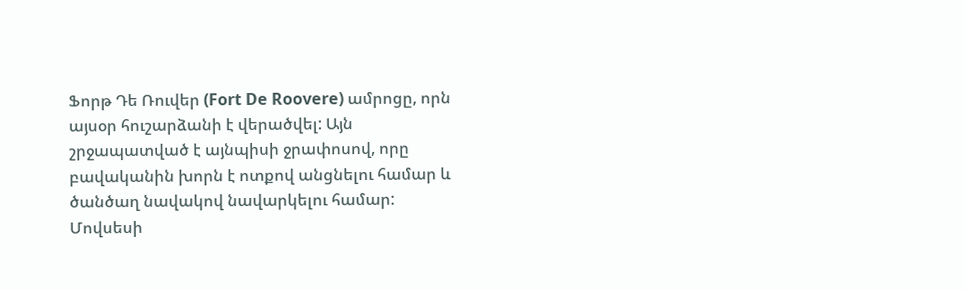Ֆորթ Դե Ռուվեր (Fort De Roovere) ամրոցը, որն այսօր հուշարձանի է վերածվել: Այն շրջապատված է այնպիսի ջրափոսով, որը բավականին խորն է ոտքով անցնելու համար և ծանծաղ նավակով նավարկելու համար: Մովսեսի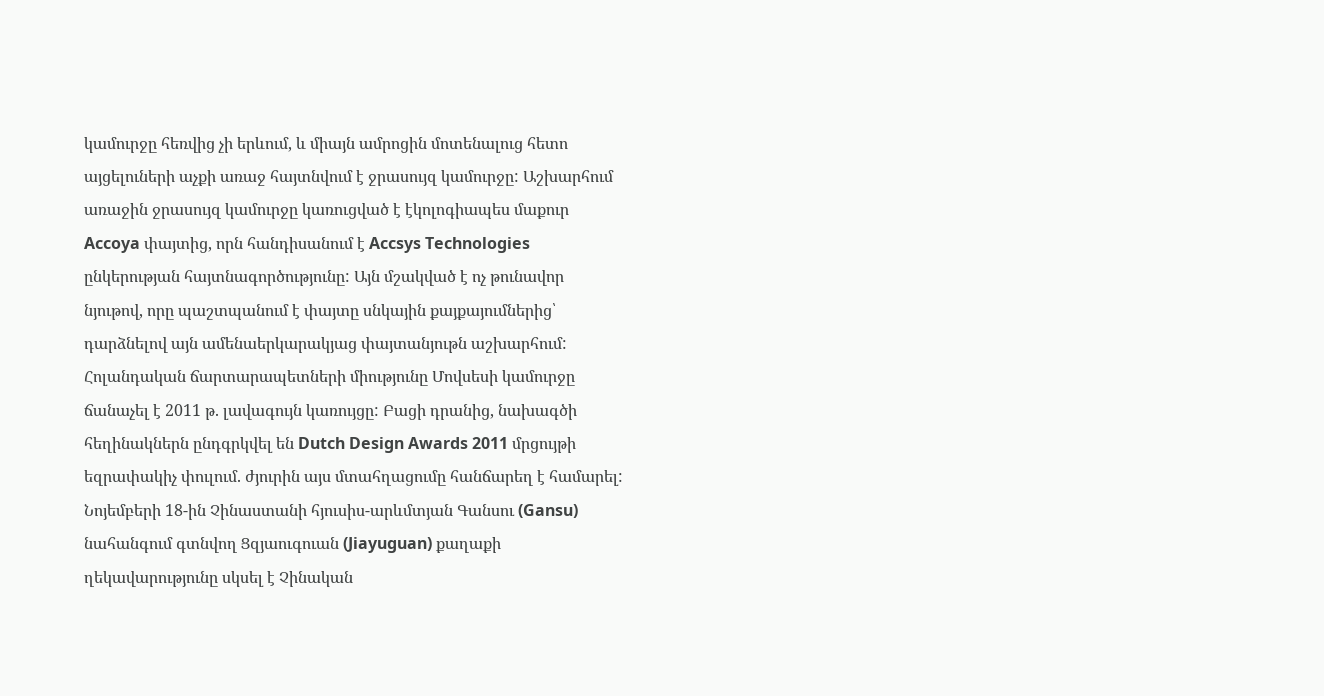կամուրջը հեռվից չի երևում, և միայն ամրոցին մոտենալուց հետո այցելուների աչքի առաջ հայտնվում է ջրասույզ կամուրջը: Աշխարհում առաջին ջրասույզ կամուրջը կառուցված է էկոլոգիապես մաքուր Accoya փայտից, որն հանդիսանում է Accsys Technologies ընկերության հայտնագործությունը: Այն մշակված է ոչ թունավոր նյութով, որը պաշտպանում է փայտը սնկային քայքայումներից՝ դարձնելով այն ամենաերկարակյաց փայտանյութն աշխարհում: Հոլանդական ճարտարապետների միությունը Մովսեսի կամուրջը ճանաչել է 2011 թ. լավագույն կառույցը: Բացի դրանից, նախագծի հեղինակներն ընդգրկվել են Dutch Design Awards 2011 մրցույթի եզրափակիչ փուլում. ժյուրին այս մտահղացումը հանճարեղ է համարել:
Նոյեմբերի 18-ին Չինաստանի հյուսիս-արևմտյան Գանսու (Gansu) նահանգում գտնվող Ցզյաուգուան (Jiayuguan) քաղաքի ղեկավարությունը սկսել է Չինական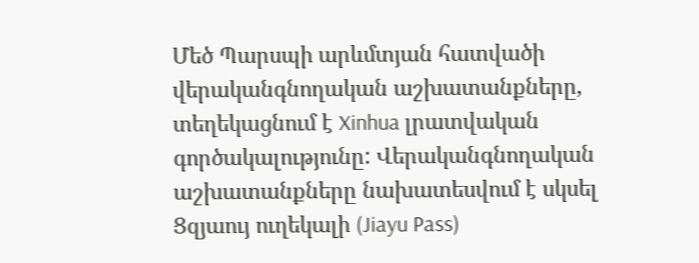Մեծ Պարսպի արևմտյան հատվածի վերականգնողական աշխատանքները, տեղեկացնում է Xinhua լրատվական գործակալությունը: Վերականգնողական աշխատանքները նախատեսվում է սկսել Ցզյաույ ուղեկալի (Jiayu Pass)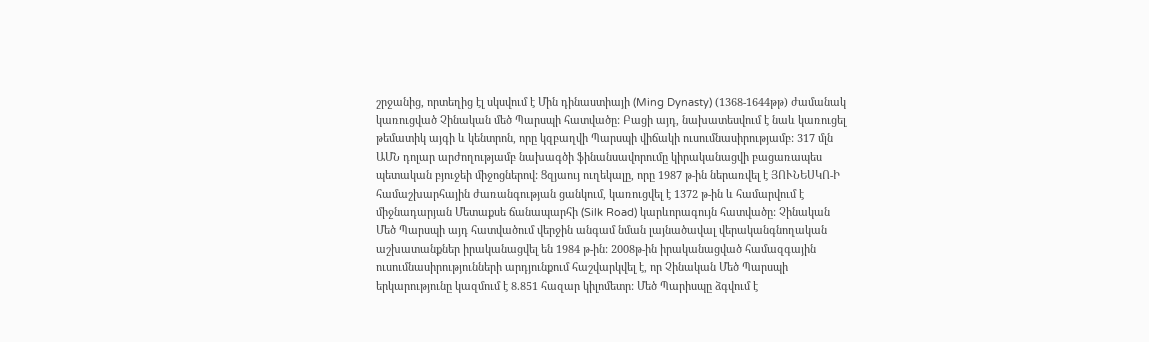շրջանից, որտեղից էլ սկսվում է Մին դինաստիայի (Ming Dynasty) (1368-1644թթ) ժամանակ կառուցված Չինական մեծ Պարսպի հատվածը: Բացի այդ, նախատեսվում է նաև կառուցել թեմատիկ այգի և կենտրոն, որը կզբաղվի Պարսպի վիճակի ուսումնասիրությամբ: 317 մլն ԱՄՆ դոլար արժողությամբ նախագծի ֆինանսավորումը կիրականացվի բացառապես պետական բյուջեի միջոցներով: Ցզյաույ ուղեկալը, որը 1987 թ-ին ներառվել է ՅՈՒՆԵՍԿՈ-Ի համաշխարհային ժառանգության ցանկում, կառուցվել է 1372 թ-ին և համարվում է միջնադարյան Մետաքսե ճանապարհի (Silk Road) կարևորագույն հատվածը: Չինական Մեծ Պարսպի այդ հատվածում վերջին անգամ նման լայնածավալ վերականգնողական աշխատանքներ իրականացվել են 1984 թ-ին: 2008թ-ին իրականացված համազգային ուսումնասիրությունների արդյունքում հաշվարկվել է, որ Չինական Մեծ Պարսպի երկարությունը կազմում է 8.851 հազար կիլոմետր: Մեծ Պարիսպը ձգվում է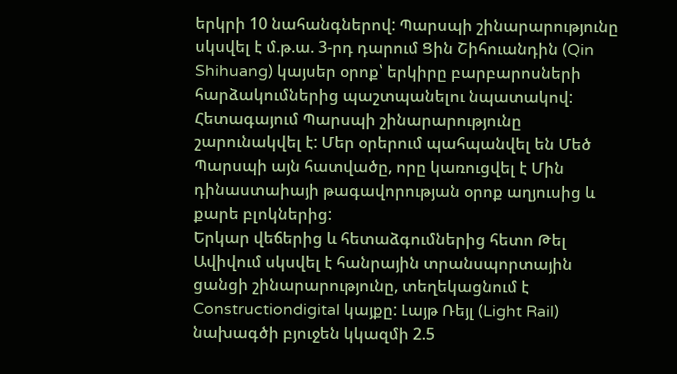երկրի 10 նահանգներով: Պարսպի շինարարությունը սկսվել է մ.թ.ա. 3-րդ դարում Ցին Շիհուանդին (Qin Shihuang) կայսեր օրոք՝ երկիրը բարբարոսների հարձակումներից պաշտպանելու նպատակով: Հետագայում Պարսպի շինարարությունը շարունակվել է: Մեր օրերում պահպանվել են Մեծ Պարսպի այն հատվածը, որը կառուցվել է Մին դինաստաիայի թագավորության օրոք աղյուսից և քարե բլոկներից:
Երկար վեճերից և հետաձգումներից հետո Թել Ավիվում սկսվել է հանրային տրանսպորտային ցանցի շինարարությունը, տեղեկացնում է Constructiondigital կայքը: Լայթ Ռեյլ (Light Rail) նախագծի բյուջեն կկազմի 2.5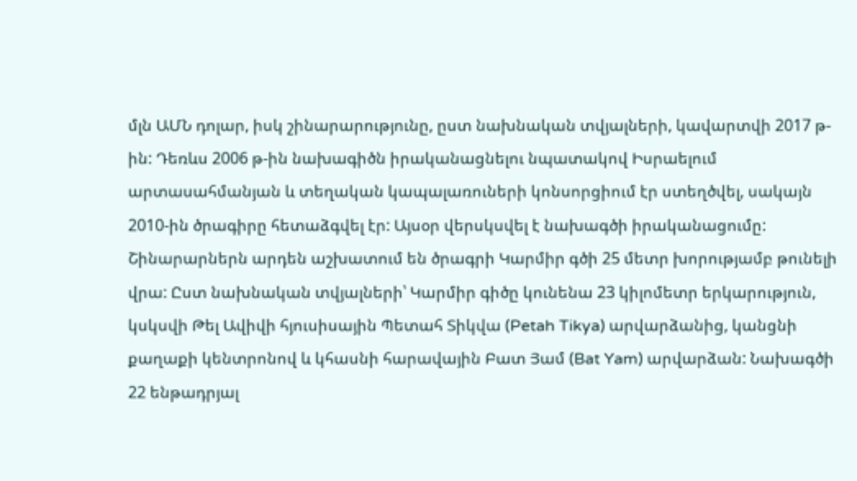մլն ԱՄՆ դոլար, իսկ շինարարությունը, ըստ նախնական տվյալների, կավարտվի 2017 թ-ին: Դեռևս 2006 թ-ին նախագիծն իրականացնելու նպատակով Իսրաելում արտասահմանյան և տեղական կապալառուների կոնսորցիում էր ստեղծվել, սակայն 2010-ին ծրագիրը հետաձգվել էր: Այսօր վերսկսվել է նախագծի իրականացումը: Շինարարներն արդեն աշխատում են ծրագրի Կարմիր գծի 25 մետր խորությամբ թունելի վրա: Ըստ նախնական տվյալների՝ Կարմիր գիծը կունենա 23 կիլոմետր երկարություն, կսկսվի Թել Ավիվի հյուսիսային Պետահ Տիկվա (Petah Tikya) արվարձանից, կանցնի քաղաքի կենտրոնով և կհասնի հարավային Բատ Յամ (Bat Yam) արվարձան: Նախագծի 22 ենթադրյալ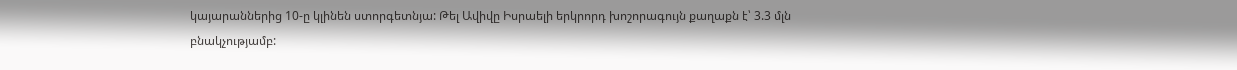կայարաններից 10-ը կլինեն ստորգետնյա: Թել Ավիվը Իսրաելի երկրորդ խոշորագույն քաղաքն է՝ 3.3 մլն բնակչությամբ: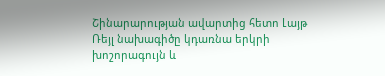Շինարարության ավարտից հետո Լայթ Ռեյլ նախագիծը կդառնա երկրի խոշորագույն և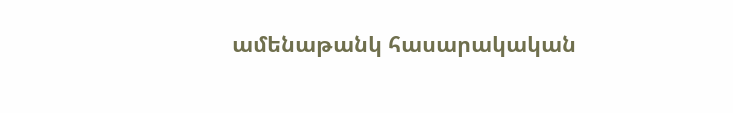ամենաթանկ հասարակական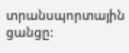տրանսպորտային ցանցը: